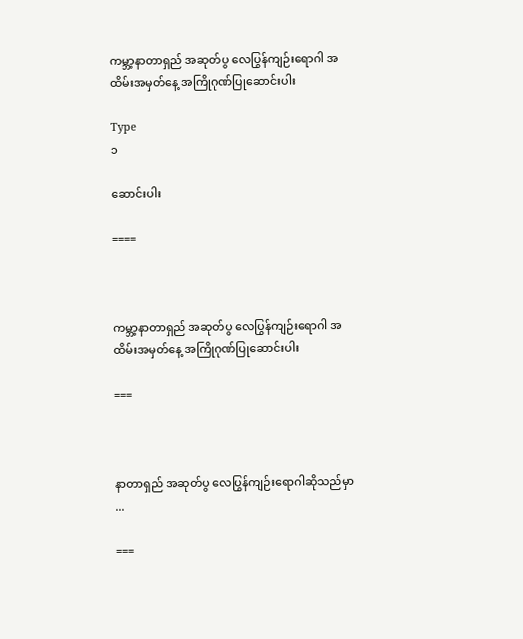ကမ္ဘာ့နာတာရှည် အဆုတ်ပွ လေပြွန်ကျဉ်းရောဂါ အထိမ်းအမှတ်နေ့ အကြိုဂုဏ်ပြုဆောင်းပါး

Type
၁

ဆောင်းပါး

====



ကမ္ဘာ့နာတာရှည် အဆုတ်ပွ လေပြွန်ကျဉ်းရောဂါ အထိမ်းအမှတ်နေ့ အကြိုဂုဏ်ပြုဆောင်းပါး

===



နာတာရှည် အဆုတ်ပွ လေပြွန်ကျဉ်းရောဂါဆိုသည်မှာ ...

===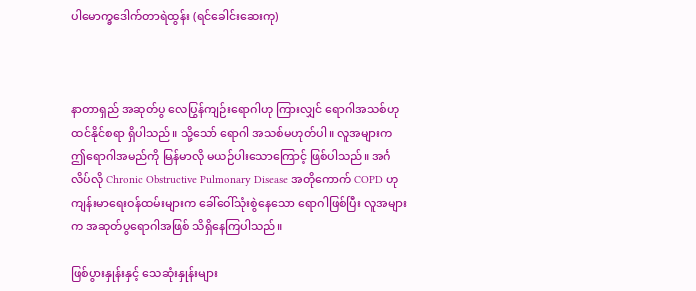ပါမောက္ခဒေါက်တာရဲထွန်း (ရင်ခေါင်းဆေးကု)



နာတာရှည် အဆုတ်ပွ လေပြွန်ကျဉ်းရောဂါဟု ကြားလျှင် ရောဂါအသစ်ဟု ထင်နိုင်စရာ ရှိပါသည်။ သို့သော် ရောဂါ အသစ်မဟုတ်ပါ။ လူအများက ဤရောဂါအမည်ကို မြန်မာလို မယဉ်ပါးသောကြောင့် ဖြစ်ပါသည်။ အင်္ဂလိပ်လို Chronic Obstructive Pulmonary Disease အတိုကောက် COPD ဟု ကျန်းမာရေးဝန်ထမ်းများက ခေါ်ဝေါ်သုံးစွဲနေသော ရောဂါဖြစ်ပြီး လူအများက အဆုတ်ပွရောဂါအဖြစ် သိရှိနေကြပါသည်။

ဖြစ်ပွားနှုန်းနှင့် သေဆုံးနှုန်းများ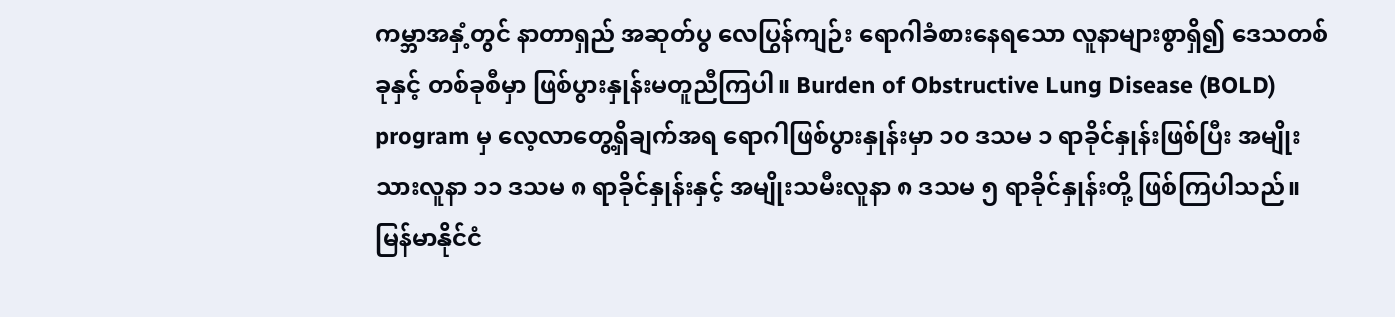ကမ္ဘာအနှံ့တွင် နာတာရှည် အဆုတ်ပွ လေပြွန်ကျဉ်း ရောဂါခံစားနေရသော လူနာများစွာရှိ၍ ဒေသတစ်ခုနှင့် တစ်ခုစီမှာ ဖြစ်ပွားနှုန်းမတူညီကြပါ။ Burden of Obstructive Lung Disease (BOLD) program မှ လေ့လာတွေ့ရှိချက်အရ ရောဂါဖြစ်ပွားနှုန်းမှာ ၁၀ ဒသမ ၁ ရာခိုင်နှုန်းဖြစ်ပြီး အမျိုးသားလူနာ ၁၁ ဒသမ ၈ ရာခိုင်နှုန်းနှင့် အမျိုးသမီးလူနာ ၈ ဒသမ ၅ ရာခိုင်နှုန်းတို့ ဖြစ်ကြပါသည်။ မြန်မာနိုင်ငံ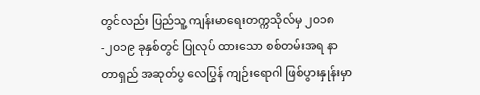တွင်လည်း ပြည်သူ့ ကျန်းမာရေးတက္ကသိုလ်မှ ၂၀၁၈-၂၀၁၉ ခုနှစ်တွင် ပြုလုပ် ထားသော စစ်တမ်းအရ နာတာရှည် အဆုတ်ပွ လေပြွန် ကျဉ်းရောဂါ ဖြစ်ပွားနှုန်းမှာ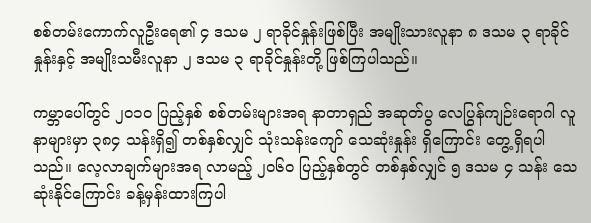စစ်တမ်းကောက်လူဦးရေ၏ ၄ ဒသမ ၂ ရာခိုင်နှုန်းဖြစ်ပြီး အမျိုးသားလူနာ ၈ ဒသမ ၃ ရာခိုင်နှုန်းနှင့် အမျိုးသမီးလူနာ ၂ ဒသမ ၃ ရာခိုင်နှုန်းတို့ ဖြစ်ကြပါသည်။

ကမ္ဘာပေါ်တွင် ၂၀၁၀ ပြည့်နှစ် စစ်တမ်းများအရ နာတာရှည် အဆုတ်ပွ လေပြွန်ကျဉ်းရောဂါ လူနာများမှာ ၃၈၄ သန်းရှိ၍ တစ်နှစ်လျှင် သုံးသန်းကျော် သေဆုံးနှုန်း ရှိကြောင်း တွေ့ရှိရပါသည်။ လေ့လာချက်များအရ လာမည့် ၂၀၆၀ ပြည့်နှစ်တွင် တစ်နှစ်လျှင် ၅ ဒသမ ၄ သန်း သေဆုံးနိုင်ကြောင်း ခန့်မှန်းထားကြပါ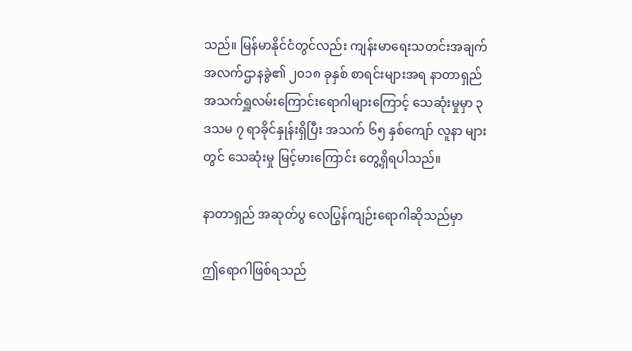သည်။ မြန်မာနိုင်ငံတွင်လည်း ကျန်းမာရေးသတင်းအချက် အလက်ဌာနခွဲ၏ ၂၀၁၈ ခုနှစ် စာရင်းများအရ နာတာရှည် အသက်ရှူလမ်းကြောင်းရောဂါများကြောင့် သေဆုံးမှုမှာ ၃ ဒသမ ၇ ရာခိုင်နှုန်းရှိပြီး အသက် ၆၅ နှစ်ကျော် လူနာ များတွင် သေဆုံးမှု မြင့်မားကြောင်း တွေ့ရှိရပါသည်။

နာတာရှည် အဆုတ်ပွ လေပြွန်ကျဉ်းရောဂါဆိုသည်မှာ

ဤရောဂါဖြစ်ရသည်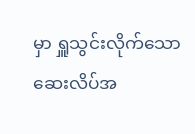မှာ ရှူသွင်းလိုက်သော ဆေးလိပ်အ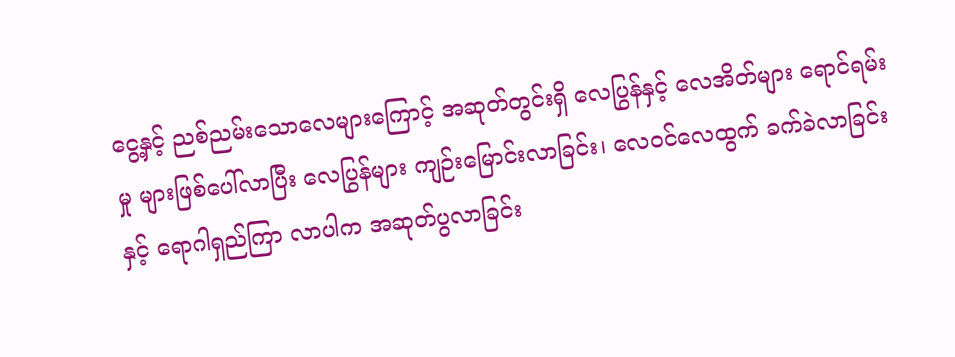ငွေ့နှင့် ညစ်ညမ်းသောလေများကြောင့် အဆုတ်တွင်းရှိ လေပြွန်နှင့် လေအိတ်များ ရောင်ရမ်းမှု များဖြစ်ပေါ်လာပြီး လေပြွန်များ ကျဉ်းမြောင်းလာခြင်း၊ လေဝင်လေထွက် ခက်ခဲလာခြင်းနှင့် ရောဂါရှည်ကြာ လာပါက အဆုတ်ပွလာခြင်း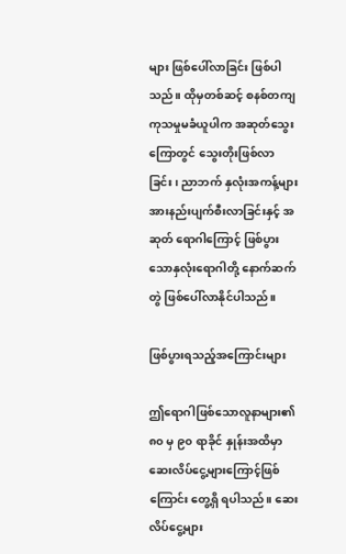များ ဖြစ်ပေါ်လာခြင်း ဖြစ်ပါသည်။ ထိုမှတစ်ဆင့် စနစ်တကျကုသမှုမခံယူပါက အဆုတ်သွေးကြောတွင် သွေးတိုးဖြစ်လာခြင်း၊ ညာဘက် နှလုံးအကန့်များ အားနည်းပျက်စီးလာခြင်းနှင့် အဆုတ် ရောဂါကြောင့် ဖြစ်ပွားသောနှလုံးရောဂါတို့ နောက်ဆက်တွဲ ဖြစ်ပေါ်လာနိုင်ပါသည်။

ဖြစ်ပွားရသည့်အကြောင်းများ

ဤရောဂါဖြစ်သောလူနာများ၏ ၈၀ မှ ၉၀ ရာခိုင် နှုန်းအထိမှာ ဆေးလိပ်ငွေ့များကြောင့်ဖြစ်ကြောင်း တွေ့ရှိ ရပါသည်။ ဆေးလိပ်ငွေ့များ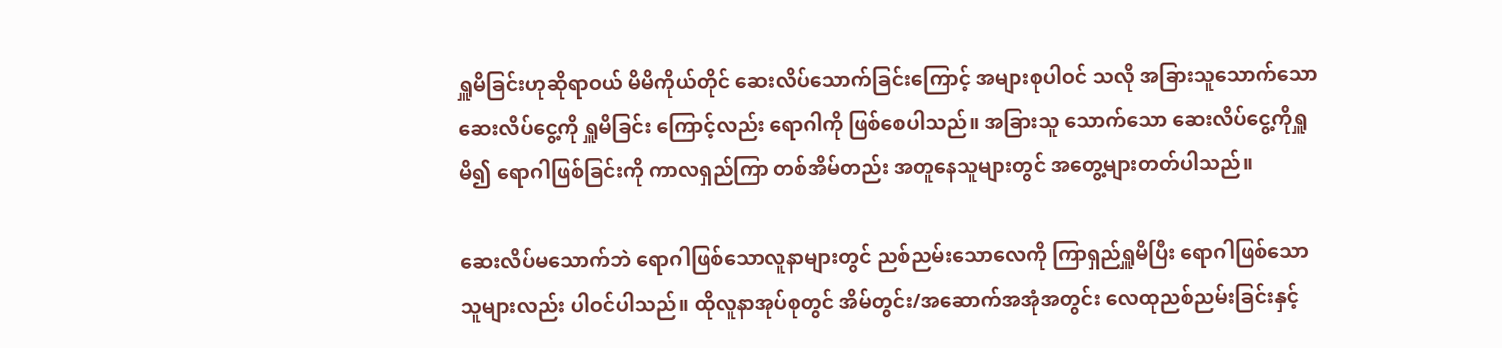ရှူမိခြင်းဟုဆိုရာဝယ် မိမိကိုယ်တိုင် ဆေးလိပ်သောက်ခြင်းကြောင့် အများစုပါဝင် သလို အခြားသူသောက်သော ဆေးလိပ်ငွေ့ကို ရှူမိခြင်း ကြောင့်လည်း ရောဂါကို ဖြစ်စေပါသည်။ အခြားသူ သောက်သော ဆေးလိပ်ငွေ့ကိုရှူမိ၍ ရောဂါဖြစ်ခြင်းကို ကာလရှည်ကြာ တစ်အိမ်တည်း အတူနေသူများတွင် အတွေ့များတတ်ပါသည်။

ဆေးလိပ်မသောက်ဘဲ ရောဂါဖြစ်သောလူနာများတွင် ညစ်ညမ်းသောလေကို ကြာရှည်ရှူမိပြီး ရောဂါဖြစ်သော သူများလည်း ပါဝင်ပါသည်။ ထိုလူနာအုပ်စုတွင် အိမ်တွင်း/အဆောက်အအုံအတွင်း လေထုညစ်ညမ်းခြင်းနှင့်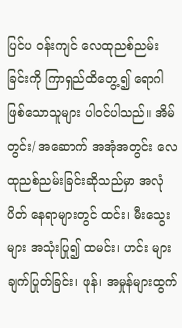ပြင်ပ ဝန်းကျင် လေထုညစ်ညမ်းခြင်းကို ကြာရှည်ထိတွေ့၍ ရောဂါဖြစ်သောသူများ ပါဝင်ပါသည်။ အိမ်တွင်း/ အဆောက် အအုံအတွင်း လေထုညစ်ညမ်းခြင်းဆိုသည်မှာ အလုံပိတ် နေရာများတွင် ထင်း၊ မီးသွေးများ အသုံးပြု၍ ထမင်း၊ ဟင်း များချက်ပြုတ်ခြင်း၊ ဖုန်၊ အမှုန်များထွက်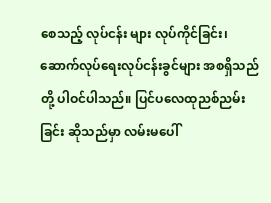စေသည့် လုပ်ငန်း များ လုပ်ကိုင်ခြင်း၊ ဆောက်လုပ်ရေးလုပ်ငန်းခွင်များ အစရှိသည်တို့ ပါဝင်ပါသည်။ ပြင်ပလေထုညစ်ညမ်းခြင်း ဆိုသည်မှာ လမ်းမပေါ်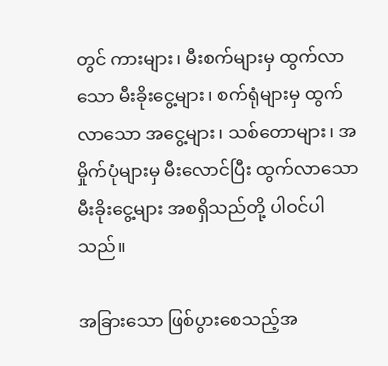တွင် ကားများ၊ မီးစက်များမှ ထွက်လာသော မီးခိုးငွေ့များ၊ စက်ရုံများမှ ထွက်လာသော အငွေ့များ၊ သစ်တောများ၊ အမှိုက်ပုံများမှ မီးလောင်ပြီး ထွက်လာသော မီးခိုးငွေ့များ အစရှိသည်တို့ ပါဝင်ပါသည်။

အခြားသော ဖြစ်ပွားစေသည့်အ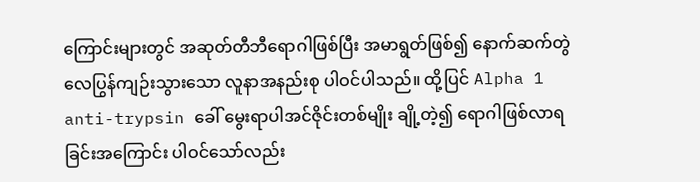ကြောင်းများတွင် အဆုတ်တီဘီရောဂါဖြစ်ပြီး အမာရွတ်ဖြစ်၍ နောက်ဆက်တွဲ လေပြွန်ကျဉ်းသွားသော လူနာအနည်းစု ပါဝင်ပါသည်။ ထို့ပြင် Alpha 1 anti-trypsin ခေါ် မွေးရာပါအင်ဇိုင်းတစ်မျိုး ချို့တဲ့၍ ရောဂါဖြစ်လာရခြင်းအကြောင်း ပါဝင်သော်လည်း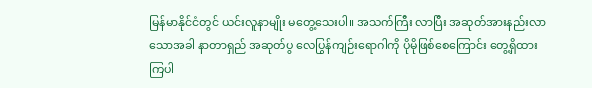မြန်မာနိုင်ငံတွင် ယင်းလူနာမျိုး မတွေ့သေးပါ။ အသက်ကြီး လာပြီး အဆုတ်အားနည်းလာသောအခါ နာတာရှည် အဆုတ်ပွ လေပြွန်ကျဉ်းရောဂါကို ပိုမိုဖြစ်စေကြောင်း တွေ့ရှိထားကြပါ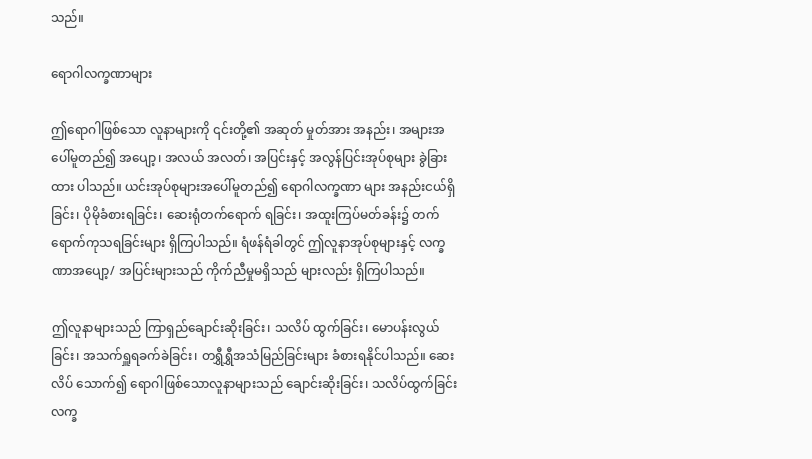သည်။

ရောဂါလက္ခဏာများ

ဤရောဂါဖြစ်သော လူနာများကို ၎င်းတို့၏ အဆုတ် မှုတ်အား အနည်း၊ အများအပေါ်မူတည်၍ အပျော့၊ အလယ် အလတ်၊ အပြင်းနှင့် အလွန်ပြင်းအုပ်စုများ ခွဲခြားထား ပါသည်။ ယင်းအုပ်စုများအပေါ်မူတည်၍ ရောဂါလက္ခဏာ များ အနည်းငယ်ရှိခြင်း၊ ပိုမိုခံစားရခြင်း၊ ဆေးရုံတက်ရောက် ရခြင်း၊ အထူးကြပ်မတ်ခန်း၌ တက်ရောက်ကုသရခြင်းများ ရှိကြပါသည်။ ရံဖန်ရံခါတွင် ဤလူနာအုပ်စုများနှင့် လက္ခဏာအပျော့/ အပြင်းများသည် ကိုက်ညီမှုမရှိသည် များလည်း ရှိကြပါသည်။

ဤလူနာများသည် ကြာရှည်ချောင်းဆိုးခြင်း၊ သလိပ် ထွက်ခြင်း၊ မောပန်းလွယ်ခြင်း၊ အသက်ရှူရခက်ခဲခြင်း၊ တရွှီရွှီအသံမြည်ခြင်းများ ခံစားရနိုင်ပါသည်။ ဆေးလိပ် သောက်၍ ရောဂါဖြစ်သောလူနာများသည် ချောင်းဆိုးခြင်း၊ သလိပ်ထွက်ခြင်း လက္ခ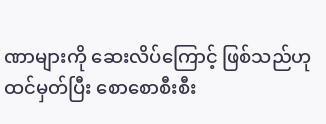ဏာများကို ဆေးလိပ်ကြောင့် ဖြစ်သည်ဟု ထင်မှတ်ပြီး စောစောစီးစီး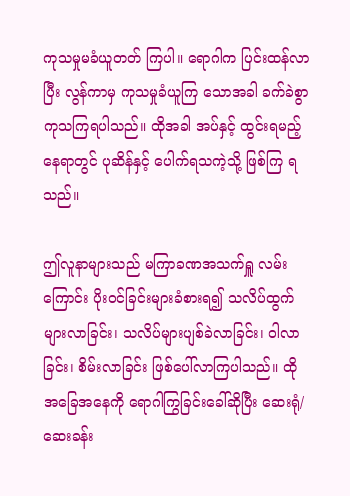ကုသမှုမခံယူတတ် ကြပါ။ ရောဂါက ပြင်းထန်လာပြီး လွန်ကာမှ ကုသမှုခံယူကြ သောအခါ ခက်ခဲစွာကုသကြရပါသည်။ ထိုအခါ အပ်နှင့် ထွင်းရမည့်နေရာတွင် ပုဆိန်နှင့် ပေါက်ရသကဲ့သို့ ဖြစ်ကြ ရသည်။

ဤလူနာများသည် မကြာခဏအသက်ရှူ လမ်းကြောင်း ပိုးဝင်ခြင်းများခံစားရ၍ သလိပ်ထွက် များလာခြင်း၊ သလိပ်များပျစ်ခဲလာခြင်း၊ ဝါလာခြင်း၊ စိမ်းလာခြင်း ဖြစ်ပေါ်လာကြပါသည်။ ထိုအခြေအနေကို ရောဂါကြွခြင်းခေါ်ဆိုပြီး ဆေးရုံ/ ဆေးခန်း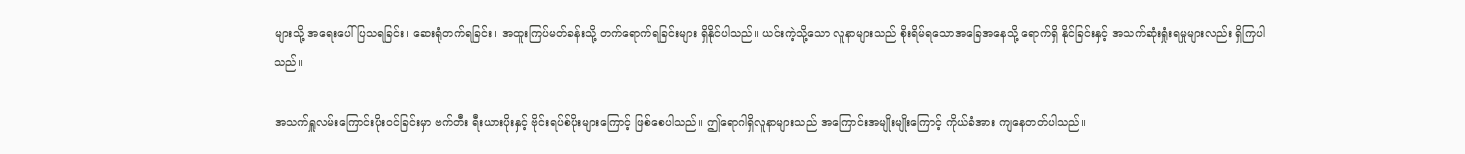များသို့ အရေးပေါ် ပြသရခြင်း၊ ဆေးရုံတက်ရခြင်း၊ အထူးကြပ်မတ်ခန်းသို့ တက်ရောက်ရခြင်းများ ရှိနိုင်ပါသည်။ ယင်းကဲ့သို့သော လူနာများသည် စိုးရိမ်ရသောအခြေအနေသို့ ရောက်ရှိ နိုင်ခြင်းနှင့် အသက်ဆုံးရှုံးရမှုများလည်း ရှိကြပါသည်။

အသက်ရှူလမ်းကြောင်းပိုးဝင်ခြင်းမှာ ဗက်တီး ရီးယားပိုးနှင့် ဗိုင်းရပ်စ်ပိုးများကြောင့် ဖြစ်စေပါသည်။ ဤရောဂါရှိလူနာများသည် အကြောင်းအမျိုးမျိုးကြောင့် ကိုယ်ခံအား ကျနေတတ်ပါသည်။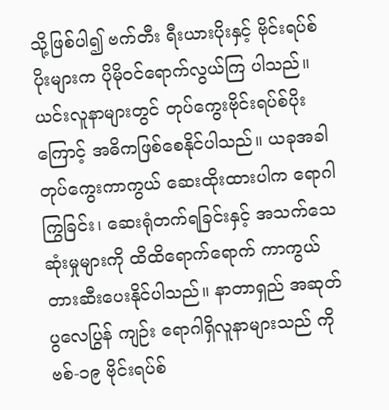သို့ဖြစ်ပါ၍ ဗက်တီး ရီးယားပိုးနှင့် ဗိုင်းရပ်စ်ပိုးများက ပိုမိုဝင်ရောက်လွယ်ကြ ပါသည်။ ယင်းလူနာများတွင် တုပ်ကွေးဗိုင်းရပ်စ်ပိုးကြောင့် အဓိကဖြစ်စေနိုင်ပါသည်။ ယခုအခါ တုပ်ကွေးကာကွယ် ဆေးထိုးထားပါက ရောဂါကြွခြင်း၊ ဆေးရုံတက်ရခြင်းနှင့် အသက်သေဆုံးမှုများကို ထိထိရောက်ရောက် ကာကွယ် တားဆီးပေးနိုင်ပါသည်။ နာတာရှည် အဆုတ်ပွလေပြွန် ကျဉ်း ရောဂါရှိလူနာများသည် ကိုဗစ်-၁၉ ဗိုင်းရပ်စ်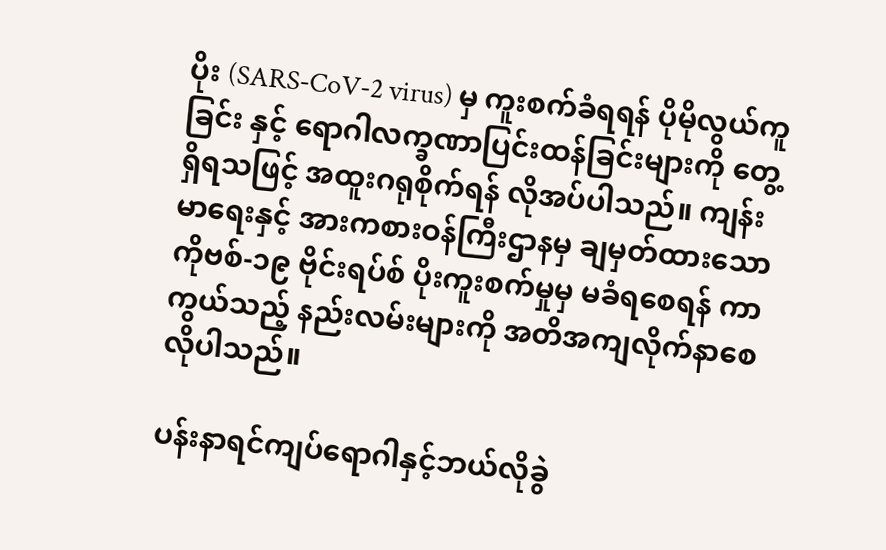ပိုး (SARS-CoV-2 virus) မှ ကူးစက်ခံရရန် ပိုမိုလွယ်ကူခြင်း နှင့် ရောဂါလက္ခဏာပြင်းထန်ခြင်းများကို တွေ့ရှိရသဖြင့် အထူးဂရုစိုက်ရန် လိုအပ်ပါသည်။ ကျန်းမာရေးနှင့် အားကစားဝန်ကြီးဌာနမှ ချမှတ်ထားသော ကိုဗစ်-၁၉ ဗိုင်းရပ်စ် ပိုးကူးစက်မှုမှ မခံရစေရန် ကာကွယ်သည့် နည်းလမ်းများကို အတိအကျလိုက်နာစေလိုပါသည်။

ပန်းနာရင်ကျပ်ရောဂါနှင့်ဘယ်လိုခွဲ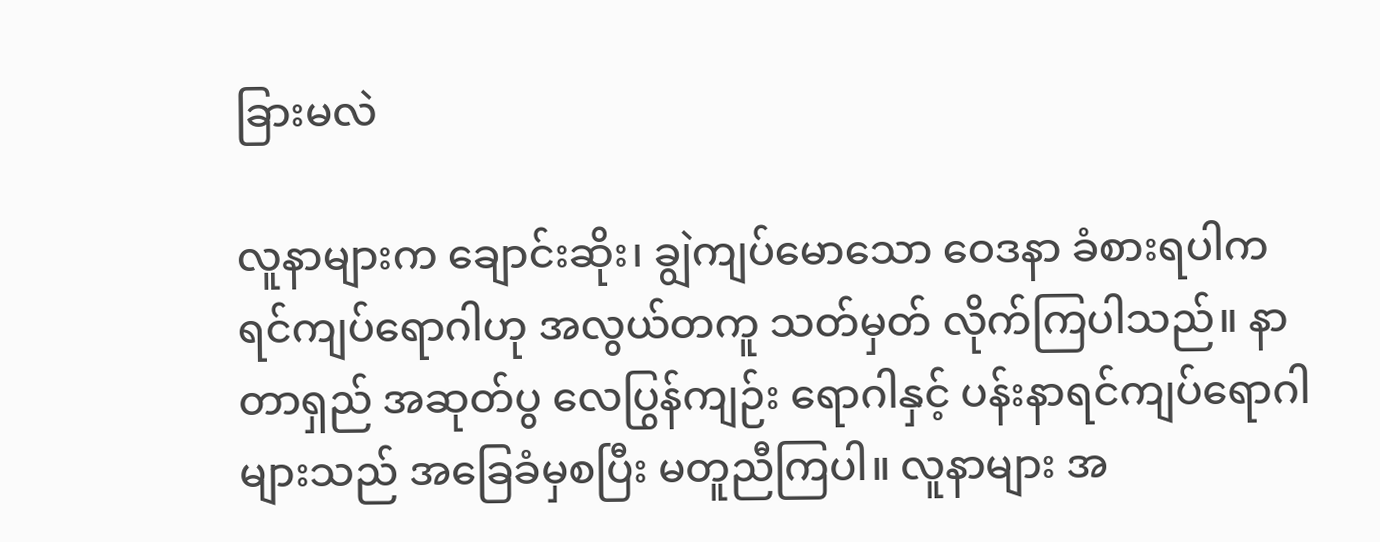ခြားမလဲ

လူနာများက ချောင်းဆိုး၊ ချွဲကျပ်မောသော ဝေဒနာ ခံစားရပါက ရင်ကျပ်ရောဂါဟု အလွယ်တကူ သတ်မှတ် လိုက်ကြပါသည်။ နာတာရှည် အဆုတ်ပွ လေပြွန်ကျဉ်း ရောဂါနှင့် ပန်းနာရင်ကျပ်ရောဂါများသည် အခြေခံမှစပြီး မတူညီကြပါ။ လူနာများ အ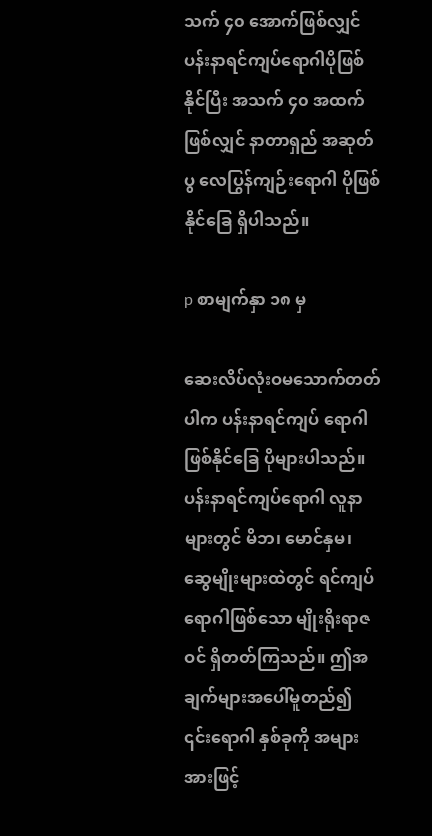သက် ၄၀ အောက်ဖြစ်လျှင် ပန်းနာရင်ကျပ်ရောဂါပိုဖြစ်နိုင်ပြီး အသက် ၄၀ အထက် ဖြစ်လျှင် နာတာရှည် အဆုတ်ပွ လေပြွန်ကျဉ်းရောဂါ ပိုဖြစ်နိုင်ခြေ ရှိပါသည်။

p စာမျက်နှာ ၁၈ မှ

ဆေးလိပ်လုံးဝမသောက်တတ်ပါက ပန်းနာရင်ကျပ် ရောဂါဖြစ်နိုင်ခြေ ပိုများပါသည်။ ပန်းနာရင်ကျပ်ရောဂါ လူနာများတွင် မိဘ၊ မောင်နှမ၊ ဆွေမျိုးများထဲတွင် ရင်ကျပ်ရောဂါဖြစ်သော မျိုးရိုးရာဇဝင် ရှိတတ်ကြသည်။ ဤအချက်များအပေါ်မူတည်၍ ၎င်းရောဂါ နှစ်ခုကို အများအားဖြင့်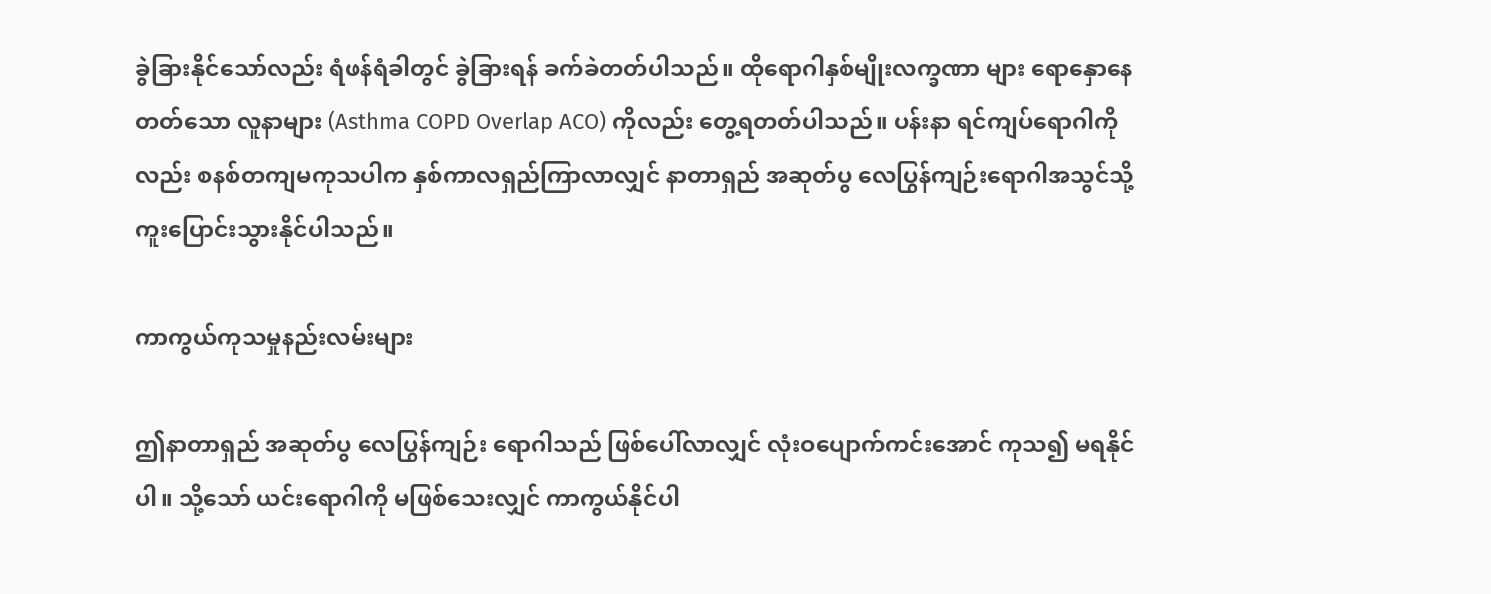ခွဲခြားနိုင်သော်လည်း ရံဖန်ရံခါတွင် ခွဲခြားရန် ခက်ခဲတတ်ပါသည်။ ထိုရောဂါနှစ်မျိုးလက္ခဏာ များ ရောနှောနေတတ်သော လူနာများ (Asthma COPD Overlap ACO) ကိုလည်း တွေ့ရတတ်ပါသည်။ ပန်းနာ ရင်ကျပ်ရောဂါကိုလည်း စနစ်တကျမကုသပါက နှစ်ကာလရှည်ကြာလာလျှင် နာတာရှည် အဆုတ်ပွ လေပြွန်ကျဉ်းရောဂါအသွင်သို့ ကူးပြောင်းသွားနိုင်ပါသည်။

ကာကွယ်ကုသမှုနည်းလမ်းများ

ဤနာတာရှည် အဆုတ်ပွ လေပြွန်ကျဉ်း ရောဂါသည် ဖြစ်ပေါ်လာလျှင် လုံးဝပျောက်ကင်းအောင် ကုသ၍ မရနိုင်ပါ။ သို့သော် ယင်းရောဂါကို မဖြစ်သေးလျှင် ကာကွယ်နိုင်ပါ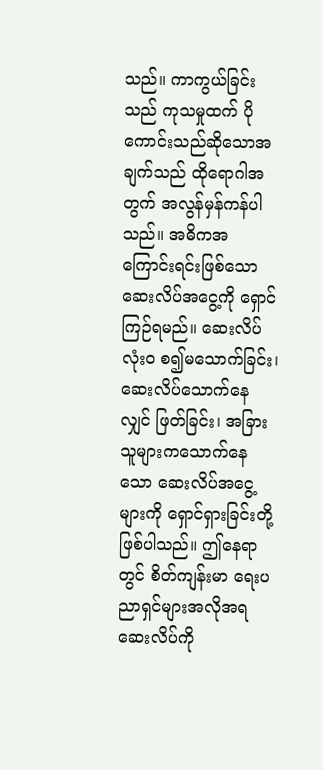သည်။ ကာကွယ်ခြင်းသည် ကုသမှုထက် ပိုကောင်းသည်ဆိုသောအချက်သည် ထိုရောဂါအတွက် အလွန်မှန်ကန်ပါသည်။ အဓိကအကြောင်းရင်းဖြစ်သော ဆေးလိပ်အငွေ့ကို ရှောင်ကြဉ်ရမည်။ ဆေးလိပ်လုံးဝ စ၍မသောက်ခြင်း၊ ဆေးလိပ်သောက်နေလျှင် ဖြတ်ခြင်း၊ အခြားသူများကသောက်နေသော ဆေးလိပ်အငွေ့များကို ရှောင်ရှားခြင်းတို့ ဖြစ်ပါသည်။ ဤနေရာတွင် စိတ်ကျန်းမာ ရေးပညာရှင်များအလိုအရ ဆေးလိပ်ကို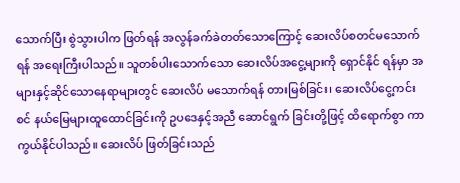သောက်ပြီး စွဲသွားပါက ဖြတ်ရန် အလွန်ခက်ခဲတတ်သောကြောင့် ဆေးလိပ်စတင်မသောက်ရန် အရေးကြီးပါသည်။ သူတစ်ပါးသောက်သော ဆေးလိပ်အငွေ့များကို ရှောင်နိုင် ရန်မှာ အများနှင့်ဆိုင်သောနေရာများတွင် ဆေးလိပ် မသောက်ရန် တားမြစ်ခြင်း၊ ဆေးလိပ်ငွေ့ကင်းစင် နယ်မြေများထူထောင်ခြင်းကို ဥပဒေနှင့်အညီ ဆောင်ရွက် ခြင်းတို့ဖြင့် ထိရောက်စွာ ကာကွယ်နိုင်ပါသည်။ ဆေးလိပ် ဖြတ်ခြင်းသည်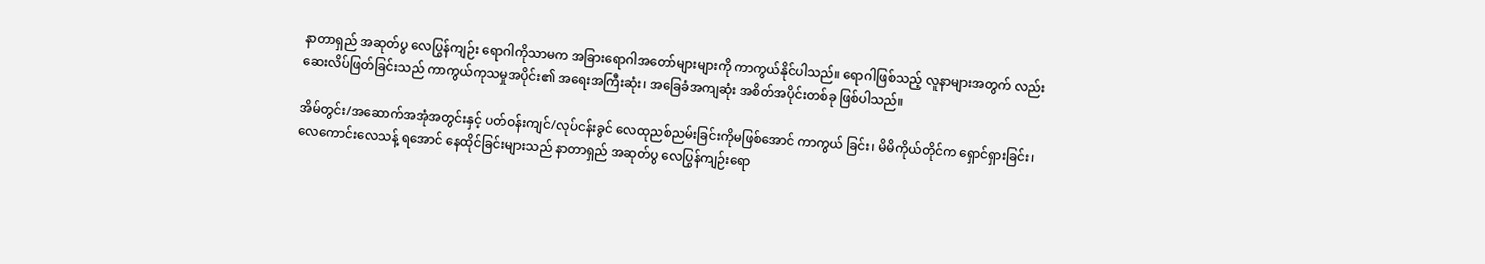နာတာရှည် အဆုတ်ပွ လေပြွန်ကျဉ်း ရောဂါကိုသာမက အခြားရောဂါအတော်များများကို ကာကွယ်နိုင်ပါသည်။ ရောဂါဖြစ်သည့် လူနာများအတွက် လည်း ဆေးလိပ်ဖြတ်ခြင်းသည် ကာကွယ်ကုသမှုအပိုင်း၏ အရေးအကြီးဆုံး၊ အခြေခံအကျဆုံး အစိတ်အပိုင်းတစ်ခု ဖြစ်ပါသည်။

အိမ်တွင်း/အဆောက်အအုံအတွင်းနှင့် ပတ်ဝန်းကျင်/လုပ်ငန်းခွင် လေထုညစ်ညမ်းခြင်းကိုမဖြစ်အောင် ကာကွယ် ခြင်း၊ မိမိကိုယ်တိုင်က ရှောင်ရှားခြင်း၊ လေကောင်းလေသန့် ရအောင် နေထိုင်ခြင်းများသည် နာတာရှည် အဆုတ်ပွ လေပြွန်ကျဉ်းရော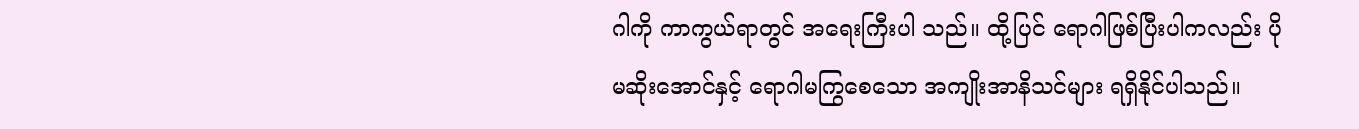ဂါကို ကာကွယ်ရာတွင် အရေးကြီးပါ သည်။ ထို့ပြင် ရောဂါဖြစ်ပြီးပါကလည်း ပိုမဆိုးအောင်နှင့် ရောဂါမကြွစေသော အကျိုးအာနိသင်များ ရရှိနိုင်ပါသည်။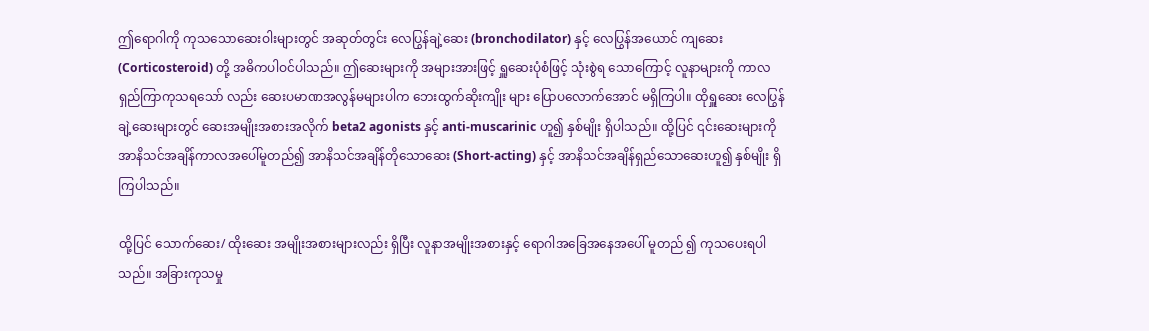ဤရောဂါကို ကုသသောဆေးဝါးများတွင် အဆုတ်တွင်း လေပြွန်ချဲ့ဆေး (bronchodilator) နှင့် လေပြွန်အယောင် ကျဆေး (Corticosteroid) တို့ အဓိကပါဝင်ပါသည်။ ဤဆေးများကို အများအားဖြင့် ရှူဆေးပုံစံဖြင့် သုံးစွဲရ သောကြောင့် လူနာများကို ကာလရှည်ကြာကုသရသော် လည်း ဆေးပမာဏအလွန်မများပါက ဘေးထွက်ဆိုးကျိုး များ ပြောပလောက်အောင် မရှိကြပါ။ ထိုရှူဆေး လေပြွန် ချဲ့ဆေးများတွင် ဆေးအမျိုးအစားအလိုက် beta2 agonists နှင့် anti-muscarinic ဟူ၍ နှစ်မျိုး ရှိပါသည်။ ထို့ပြင် ၎င်းဆေးများကို အာနိသင်အချိန်ကာလအပေါ်မူတည်၍ အာနိသင်အချိန်တိုသောဆေး (Short-acting) နှင့် အာနိသင်အချိန်ရှည်သောဆေးဟူ၍ နှစ်မျိုး ရှိကြပါသည်။

ထို့ပြင် သောက်ဆေး/ ထိုးဆေး အမျိုးအစားများလည်း ရှိပြီး လူနာအမျိုးအစားနှင့် ရောဂါအခြေအနေအပေါ် မူတည် ၍ ကုသပေးရပါသည်။ အခြားကုသမှု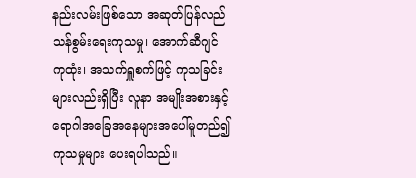နည်းလမ်းဖြစ်သော အဆုတ်ပြန်လည်သန်စွမ်းရေးကုသမှု၊ အောက်ဆီဂျင် ကုထုံး၊ အသက်ရှူစက်ဖြင့် ကုသခြင်းများလည်းရှိပြီး လူနာ အမျိုးအစားနှင့် ရောဂါအခြေအနေများအပေါ်မူတည်၍ ကုသမှုများ ပေးရပါသည်။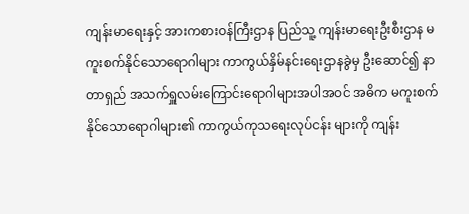ကျန်းမာရေးနှင့် အားကစားဝန်ကြီးဌာန ပြည်သူ့ ကျန်းမာရေးဦးစီးဌာန မကူးစက်နိုင်သောရောဂါများ ကာကွယ်နှိမ်နင်းရေးဌာနခွဲမှ ဦးဆောင်၍ နာတာရှည် အသက်ရှူလမ်းကြောင်းရောဂါများအပါအဝင် အဓိက မကူးစက်နိုင်သောရောဂါများ၏ ကာကွယ်ကုသရေးလုပ်ငန်း များကို ကျန်း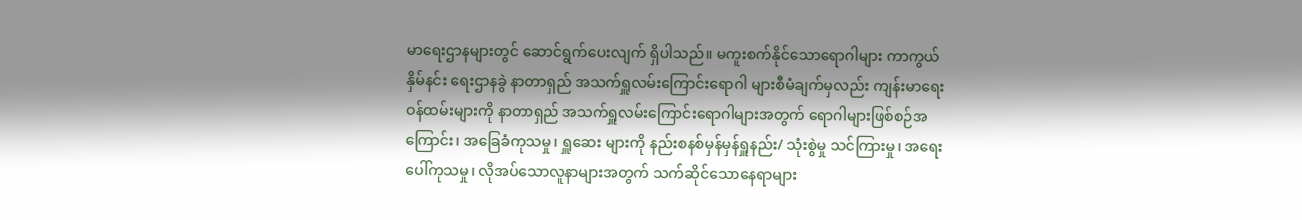မာရေးဌာနများတွင် ဆောင်ရွက်ပေးလျက် ရှိပါသည်။ မကူးစက်နိုင်သောရောဂါများ ကာကွယ်နှိမ်နင်း ရေးဌာနခွဲ နာတာရှည် အသက်ရှူလမ်းကြောင်းရောဂါ များစီမံချက်မှလည်း ကျန်းမာရေးဝန်ထမ်းများကို နာတာရှည် အသက်ရှူလမ်းကြောင်းရောဂါများအတွက် ရောဂါများဖြစ်စဉ်အကြောင်း၊ အခြေခံကုသမှု၊ ရှူဆေး များကို နည်းစနစ်မှန်မှန်ရှူနည်း/ သုံးစွဲမှု သင်ကြားမှု၊ အရေးပေါ်ကုသမှု၊ လိုအပ်သောလူနာများအတွက် သက်ဆိုင်သောနေရာများ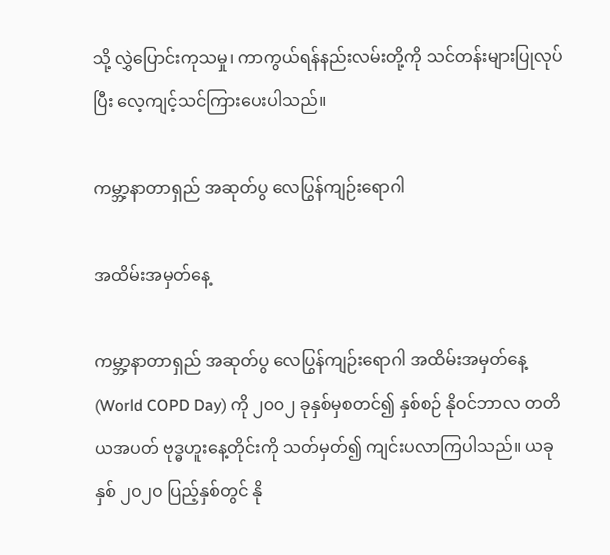သို့ လွှဲပြောင်းကုသမှု၊ ကာကွယ်ရန်နည်းလမ်းတို့ကို သင်တန်းများပြုလုပ်ပြီး လေ့ကျင့်သင်ကြားပေးပါသည်။

ကမ္ဘာ့နာတာရှည် အဆုတ်ပွ လေပြွန်ကျဉ်းရောဂါ

အထိမ်းအမှတ်နေ့

ကမ္ဘာ့နာတာရှည် အဆုတ်ပွ လေပြွန်ကျဉ်းရောဂါ အထိမ်းအမှတ်နေ့ (World COPD Day) ကို ၂၀၀၂ ခုနှစ်မှစတင်၍ နှစ်စဉ် နိုဝင်ဘာလ တတိယအပတ် ဗုဒ္ဓဟူးနေ့တိုင်းကို သတ်မှတ်၍ ကျင်းပလာကြပါသည်။ ယခုနှစ် ၂၀၂၀ ပြည့်နှစ်တွင် နို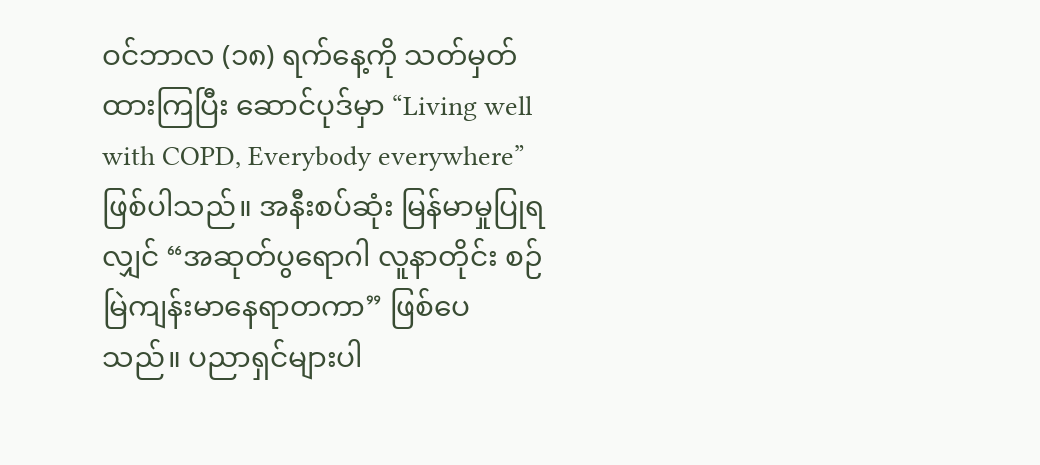ဝင်ဘာလ (၁၈) ရက်နေ့ကို သတ်မှတ်ထားကြပြီး ဆောင်ပုဒ်မှာ “Living well with COPD, Everybody everywhere” ဖြစ်ပါသည်။ အနီးစပ်ဆုံး မြန်မာမှုပြုရလျှင် “အဆုတ်ပွရောဂါ လူနာတိုင်း စဉ်မြဲကျန်းမာနေရာတကာ” ဖြစ်ပေသည်။ ပညာရှင်များပါ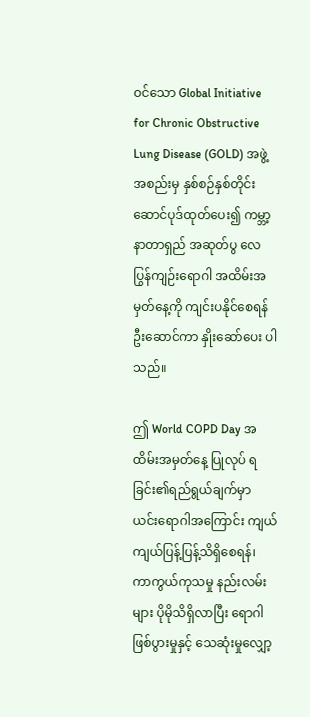ဝင်သော Global Initiative for Chronic Obstructive Lung Disease (GOLD) အဖွဲ့အစည်းမှ နှစ်စဉ်နှစ်တိုင်း ဆောင်ပုဒ်ထုတ်ပေး၍ ကမ္ဘာ့နာတာရှည် အဆုတ်ပွ လေပြွန်ကျဉ်းရောဂါ အထိမ်းအမှတ်နေ့ကို ကျင်းပနိုင်စေရန် ဦးဆောင်ကာ နှိုးဆော်ပေး ပါသည်။

ဤ World COPD Day အထိမ်းအမှတ်နေ့ ပြုလုပ် ရခြင်း၏ရည်ရွယ်ချက်မှာ ယင်းရောဂါအကြောင်း ကျယ်ကျယ်ပြန့်ပြန့်သိရှိစေရန်၊ ကာကွယ်ကုသမှု နည်းလမ်းများ ပိုမိုသိရှိလာပြီး ရောဂါဖြစ်ပွားမှုနှင့် သေဆုံးမှုလျှော့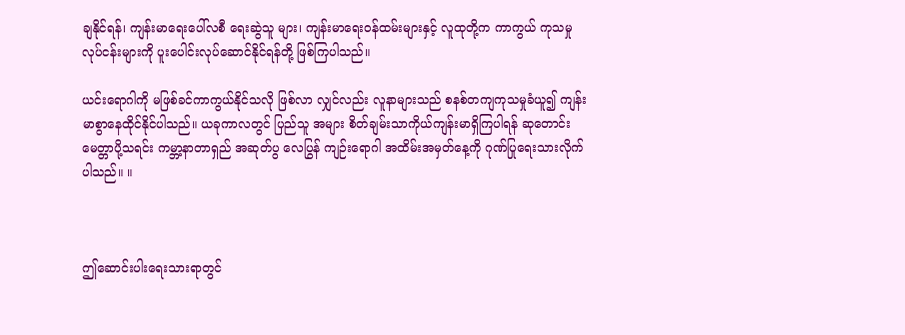ချနိုင်ရန်၊ ကျန်းမာရေးပေါ်လစီ ရေးဆွဲသူ များ၊ ကျန်းမာရေးဝန်ထမ်းများနှင့် လူထုတို့က ကာကွယ် ကုသမှုလုပ်ငန်းများကို ပူးပေါင်းလုပ်ဆောင်နိုင်ရန်တို့ ဖြစ်ကြပါသည်။

ယင်းရောဂါကို မဖြစ်ခင်ကာကွယ်နိုင်သလို ဖြစ်လာ လျှင်လည်း လူနာများသည် စနစ်တကျကုသမှုခံယူ၍ ကျန်းမာစွာနေထိုင်နိုင်ပါသည်။ ယခုကာလတွင် ပြည်သူ အများ စိတ်ချမ်းသာကိုယ်ကျန်းမာရှိကြပါရန် ဆုတောင်း မေတ္တာပို့သရင်း ကမ္ဘာ့နာတာရှည် အဆုတ်ပွ လေပြွန် ကျဉ်းရောဂါ အထိမ်းအမှတ်နေ့ကို ဂုဏ်ပြုရေးသားလိုက် ပါသည်။ ။



ဤဆောင်းပါးရေးသားရာတွင်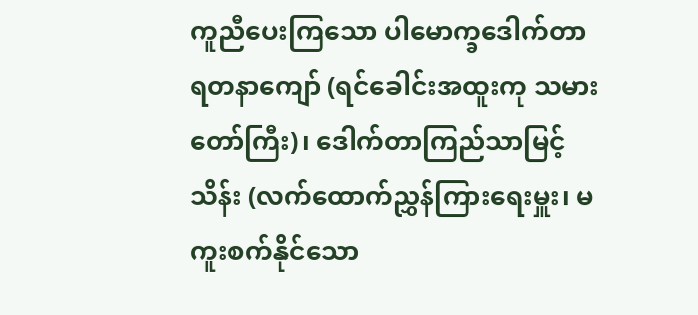ကူညီပေးကြသော ပါမောက္ခဒေါက်တာရတနာကျော် (ရင်ခေါင်းအထူးကု သမားတော်ကြီး)၊ ဒေါက်တာကြည်သာမြင့်သိန်း (လက်ထောက်ညွှန်ကြားရေးမှူး၊ မကူးစက်နိုင်သော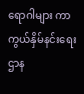ရောဂါများ ကာကွယ်နှိမ်နင်းရေးဌာန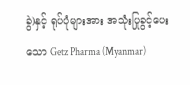ခွဲ)နှင့် ရုပ်ပုံများအား အသုံးပြုခွင့်ပေးသော Getz Pharma (Myanmar)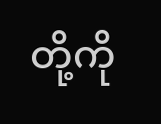တို့ကို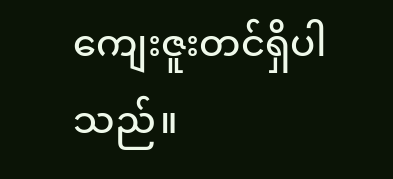ကျေးဇူးတင်ရှိပါသည်။